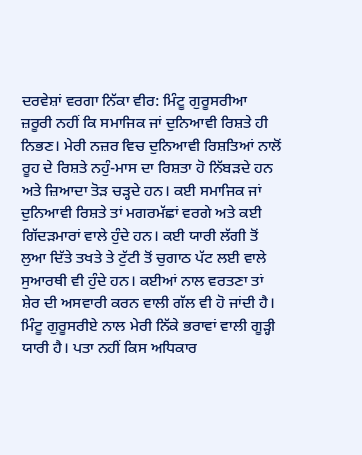ਦਰਵੇਸ਼ਾਂ ਵਰਗਾ ਨਿੱਕਾ ਵੀਰ: ਮਿੰਟੂ ਗੁਰੂਸਰੀਆ
ਜ਼ਰੂਰੀ ਨਹੀਂ ਕਿ ਸਮਾਜਿਕ ਜਾਂ ਦੁਨਿਆਵੀ ਰਿਸ਼ਤੇ ਹੀ ਨਿਭਣ। ਮੇਰੀ ਨਜ਼ਰ ਵਿਚ ਦੁਨਿਆਵੀ ਰਿਸ਼ਤਿਆਂ ਨਾਲੋਂ ਰੂਹ ਦੇ ਰਿਸ਼ਤੇ ਨਹੁੰ-ਮਾਸ ਦਾ ਰਿਸ਼ਤਾ ਹੋ ਨਿੱਬੜਦੇ ਹਨ ਅਤੇ ਜ਼ਿਆਦਾ ਤੋੜ ਚੜ੍ਹਦੇ ਹਨ। ਕਈ ਸਮਾਜਿਕ ਜਾਂ ਦੁਨਿਆਵੀ ਰਿਸ਼ਤੇ ਤਾਂ ਮਗਰਮੱਛਾਂ ਵਰਗੇ ਅਤੇ ਕਈ ਗਿੱਦੜਮਾਰਾਂ ਵਾਲੇ ਹੁੰਦੇ ਹਨ। ਕਈ ਯਾਰੀ ਲੱਗੀ ਤੋਂ ਲੁਆ ਦਿੱਤੇ ਤਖਤੇ ਤੇ ਟੁੱਟੀ ਤੋਂ ਚੁਗਾਠ ਪੱਟ ਲਈ ਵਾਲੇ ਸੁਆਰਥੀ ਵੀ ਹੁੰਦੇ ਹਨ। ਕਈਆਂ ਨਾਲ ਵਰਤਣਾ ਤਾਂ ਸ਼ੇਰ ਦੀ ਅਸਵਾਰੀ ਕਰਨ ਵਾਲੀ ਗੱਲ ਵੀ ਹੋ ਜਾਂਦੀ ਹੈ। ਮਿੰਟੂ ਗੁਰੂਸਰੀਏ ਨਾਲ ਮੇਰੀ ਨਿੱਕੇ ਭਰਾਵਾਂ ਵਾਲੀ ਗੂੜ੍ਹੀ ਯਾਰੀ ਹੈ। ਪਤਾ ਨਹੀਂ ਕਿਸ ਅਧਿਕਾਰ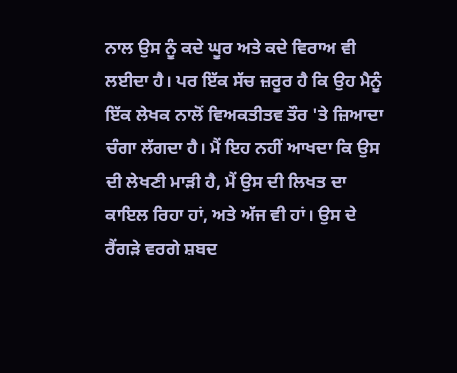ਨਾਲ ਉਸ ਨੂੰ ਕਦੇ ਘੂਰ ਅਤੇ ਕਦੇ ਵਿਰਾਅ ਵੀ ਲਈਦਾ ਹੈ। ਪਰ ਇੱਕ ਸੱਚ ਜ਼ਰੂਰ ਹੈ ਕਿ ਉਹ ਮੈਨੂੰ ਇੱਕ ਲੇਖਕ ਨਾਲੋਂ ਵਿਅਕਤੀਤਵ ਤੌਰ 'ਤੇ ਜ਼ਿਆਦਾ ਚੰਗਾ ਲੱਗਦਾ ਹੈ। ਮੈਂ ਇਹ ਨਹੀਂ ਆਖਦਾ ਕਿ ਉਸ ਦੀ ਲੇਖਣੀ ਮਾੜੀ ਹੈ, ਮੈਂ ਉਸ ਦੀ ਲਿਖਤ ਦਾ ਕਾਇਲ ਰਿਹਾ ਹਾਂ, ਅਤੇ ਅੱਜ ਵੀ ਹਾਂ। ਉਸ ਦੇ ਰੈਂਗੜੇ ਵਰਗੇ ਸ਼ਬਦ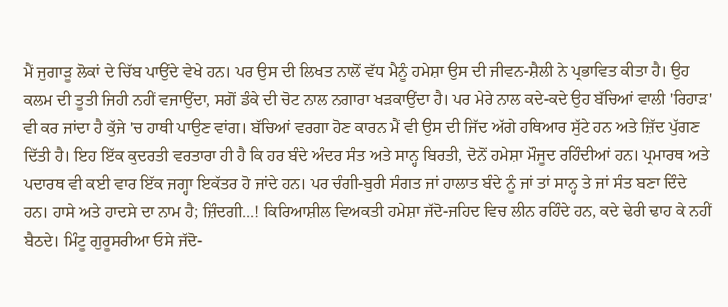ਮੈਂ ਜੁਗਾੜੂ ਲੋਕਾਂ ਦੇ ਚਿੱਬ ਪਾਉਂਦੇ ਵੇਖੇ ਹਨ। ਪਰ ਉਸ ਦੀ ਲਿਖਤ ਨਾਲੋਂ ਵੱਧ ਮੈਨੂੰ ਹਮੇਸ਼ਾ ਉਸ ਦੀ ਜੀਵਨ-ਸ਼ੈਲੀ ਨੇ ਪ੍ਰਭਾਵਿਤ ਕੀਤਾ ਹੈ। ਉਹ ਕਲਮ ਦੀ ਤੂਤੀ ਜਿਹੀ ਨਹੀਂ ਵਜਾਉਂਦਾ, ਸਗੋਂ ਡੰਕੇ ਦੀ ਚੋਟ ਨਾਲ ਨਗਾਰਾ ਖੜਕਾਉਂਦਾ ਹੈ। ਪਰ ਮੇਰੇ ਨਾਲ ਕਦੇ-ਕਦੇ ਉਹ ਬੱਚਿਆਂ ਵਾਲੀ 'ਰਿਹਾੜ' ਵੀ ਕਰ ਜਾਂਦਾ ਹੈ ਕੁੱਜੇ 'ਚ ਹਾਥੀ ਪਾਉਣ ਵਾਂਗ। ਬੱਚਿਆਂ ਵਰਗਾ ਹੋਣ ਕਾਰਨ ਮੈਂ ਵੀ ਉਸ ਦੀ ਜਿੱਦ ਅੱਗੇ ਹਥਿਆਰ ਸੁੱਟੇ ਹਨ ਅਤੇ ਜ਼ਿੱਦ ਪੁੱਗਣ ਦਿੱਤੀ ਹੈ। ਇਹ ਇੱਕ ਕੁਦਰਤੀ ਵਰਤਾਰਾ ਹੀ ਹੈ ਕਿ ਹਰ ਬੰਦੇ ਅੰਦਰ ਸੰਤ ਅਤੇ ਸਾਨ੍ਹ ਬਿਰਤੀ, ਦੋਨੋਂ ਹਮੇਸ਼ਾ ਮੌਜੂਦ ਰਹਿੰਦੀਆਂ ਹਨ। ਪ੍ਰਮਾਰਥ ਅਤੇ ਪਦਾਰਥ ਵੀ ਕਈ ਵਾਰ ਇੱਕ ਜਗ੍ਹਾ ਇਕੱਤਰ ਹੋ ਜਾਂਦੇ ਹਨ। ਪਰ ਚੰਗੀ-ਬੁਰੀ ਸੰਗਤ ਜਾਂ ਹਾਲਾਤ ਬੰਦੇ ਨੂੰ ਜਾਂ ਤਾਂ ਸਾਨ੍ਹ ਤੇ ਜਾਂ ਸੰਤ ਬਣਾ ਦਿੰਦੇ ਹਨ। ਹਾਸੇ ਅਤੇ ਹਾਦਸੇ ਦਾ ਨਾਮ ਹੈ; ਜ਼ਿੰਦਗੀ...! ਕਿਰਿਆਸ਼ੀਲ ਵਿਅਕਤੀ ਹਮੇਸ਼ਾ ਜੱਦੋ-ਜਹਿਦ ਵਿਚ ਲੀਨ ਰਹਿੰਦੇ ਹਨ, ਕਦੇ ਢੇਰੀ ਢਾਹ ਕੇ ਨਹੀਂ ਬੈਠਦੇ। ਮਿੰਟੂ ਗੁਰੂਸਰੀਆ ਓਸੇ ਜੱਦੋ-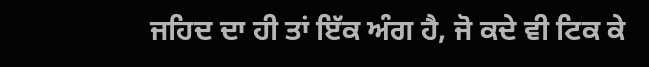ਜਹਿਦ ਦਾ ਹੀ ਤਾਂ ਇੱਕ ਅੰਗ ਹੈ, ਜੋ ਕਦੇ ਵੀ ਟਿਕ ਕੇ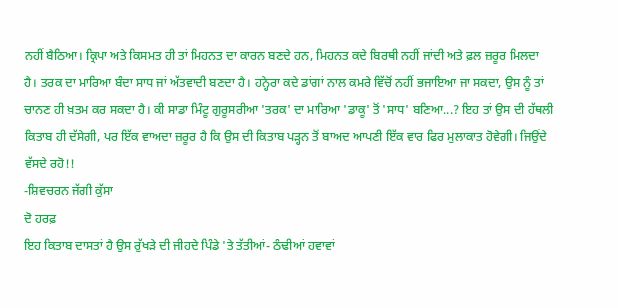ਨਹੀਂ ਬੈਠਿਆ। ਕ੍ਰਿਪਾ ਅਤੇ ਕਿਸਮਤ ਹੀ ਤਾਂ ਮਿਹਨਤ ਦਾ ਕਾਰਨ ਬਣਦੇ ਹਨ, ਮਿਹਨਤ ਕਦੇ ਬਿਰਥੀ ਨਹੀਂ ਜਾਂਦੀ ਅਤੇ ਫ਼ਲ ਜ਼ਰੂਰ ਮਿਲਦਾ
ਹੈ। ਤਰਕ ਦਾ ਮਾਰਿਆ ਬੰਦਾ ਸਾਧ ਜਾਂ ਅੱਤਵਾਦੀ ਬਣਦਾ ਹੈ। ਹਨ੍ਹੇਰਾ ਕਦੇ ਡਾਂਗਾਂ ਨਾਲ ਕਮਰੇ ਵਿੱਚੋਂ ਨਹੀਂ ਭਜਾਇਆ ਜਾ ਸਕਦਾ, ਉਸ ਨੂੰ ਤਾਂ ਚਾਨਣ ਹੀ ਖ਼ਤਮ ਕਰ ਸਕਦਾ ਹੈ। ਕੀ ਸਾਡਾ ਮਿੰਟੂ ਗੁਰੂਸਰੀਆ 'ਤਰਕ' ਦਾ ਮਾਰਿਆ 'ਡਾਕੂ' ਤੋਂ 'ਸਾਧ' ਬਣਿਆ...? ਇਹ ਤਾਂ ਉਸ ਦੀ ਹੱਥਲੀ ਕਿਤਾਬ ਹੀ ਦੱਸੇਗੀ, ਪਰ ਇੱਕ ਵਾਅਦਾ ਜ਼ਰੂਰ ਹੈ ਕਿ ਉਸ ਦੀ ਕਿਤਾਬ ਪੜ੍ਹਨ ਤੋਂ ਬਾਅਦ ਆਪਣੀ ਇੱਕ ਵਾਰ ਫਿਰ ਮੁਲਾਕਾਤ ਹੋਵੇਗੀ। ਜਿਉਂਦੇ ਵੱਸਦੇ ਰਹੋ!!
-ਸ਼ਿਵਚਰਨ ਜੱਗੀ ਕੁੱਸਾ
ਦੋ ਹਰਫ਼
ਇਹ ਕਿਤਾਬ ਦਾਸਤਾਂ ਹੈ ਉਸ ਰੁੱਖੜੇ ਦੀ ਜੀਹਦੇ ਪਿੰਡੇ 'ਤੇ ਤੱਤੀਆਂ- ਠੰਢੀਆਂ ਹਵਾਵਾਂ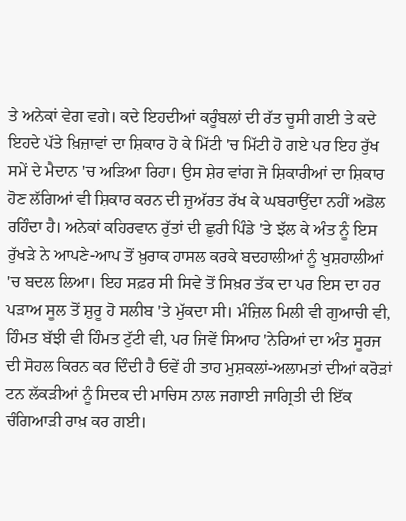ਤੇ ਅਨੇਕਾਂ ਵੇਗ ਵਗੇ। ਕਦੇ ਇਹਦੀਆਂ ਕਰੂੰਬਲਾਂ ਦੀ ਰੱਤ ਚੂਸੀ ਗਈ ਤੇ ਕਦੇ ਇਹਦੇ ਪੱਤੇ ਖ਼ਿਜ਼ਾਵਾਂ ਦਾ ਸ਼ਿਕਾਰ ਹੋ ਕੇ ਮਿੱਟੀ 'ਚ ਮਿੱਟੀ ਹੋ ਗਏ ਪਰ ਇਹ ਰੁੱਖ ਸਮੇਂ ਦੇ ਮੈਦਾਨ 'ਚ ਅੜਿਆ ਰਿਹਾ। ਉਸ ਸ਼ੇਰ ਵਾਂਗ ਜੋ ਸ਼ਿਕਾਰੀਆਂ ਦਾ ਸ਼ਿਕਾਰ ਹੋਣ ਲੱਗਿਆਂ ਵੀ ਸ਼ਿਕਾਰ ਕਰਨ ਦੀ ਜ਼ੁਅੱਰਤ ਰੱਖ ਕੇ ਘਬਰਾਉਂਦਾ ਨਹੀਂ ਅਡੋਲ ਰਹਿੰਦਾ ਹੈ। ਅਨੇਕਾਂ ਕਹਿਰਵਾਨ ਰੁੱਤਾਂ ਦੀ ਛੁਰੀ ਪਿੰਡੇ 'ਤੇ ਝੱਲ ਕੇ ਅੰਤ ਨੂੰ ਇਸ ਰੁੱਖੜੇ ਨੇ ਆਪਣੇ-ਆਪ ਤੋਂ ਖ਼ੁਰਾਕ ਹਾਸਲ ਕਰਕੇ ਬਦਹਾਲੀਆਂ ਨੂੰ ਖੁਸ਼ਹਾਲੀਆਂ 'ਚ ਬਦਲ ਲਿਆ। ਇਹ ਸਫ਼ਰ ਸੀ ਸਿਵੇ ਤੋਂ ਸਿਖ਼ਰ ਤੱਕ ਦਾ ਪਰ ਇਸ ਦਾ ਹਰ ਪੜਾਅ ਸੂਲ ਤੋਂ ਸ਼ੁਰੂ ਹੋ ਸਲੀਬ 'ਤੇ ਮੁੱਕਦਾ ਸੀ। ਮੰਜ਼ਿਲ ਮਿਲੀ ਵੀ ਗੁਆਚੀ ਵੀ, ਹਿੰਮਤ ਬੱਝੀ ਵੀ ਹਿੰਮਤ ਟੁੱਟੀ ਵੀ, ਪਰ ਜਿਵੇਂ ਸਿਆਹ 'ਨੇਰਿਆਂ ਦਾ ਅੰਤ ਸੂਰਜ ਦੀ ਸੋਹਲ ਕਿਰਨ ਕਰ ਦਿੰਦੀ ਹੈ ਓਵੇਂ ਹੀ ਤਾਹ ਮੁਸ਼ਕਲਾਂ-ਅਲਾਮਤਾਂ ਦੀਆਂ ਕਰੋੜਾਂ ਟਨ ਲੱਕੜੀਆਂ ਨੂੰ ਸਿਦਕ ਦੀ ਮਾਚਿਸ ਨਾਲ ਜਗਾਈ ਜਾਗ੍ਰਿਤੀ ਦੀ ਇੱਕ ਚੰਗਿਆੜੀ ਰਾਖ਼ ਕਰ ਗਈ।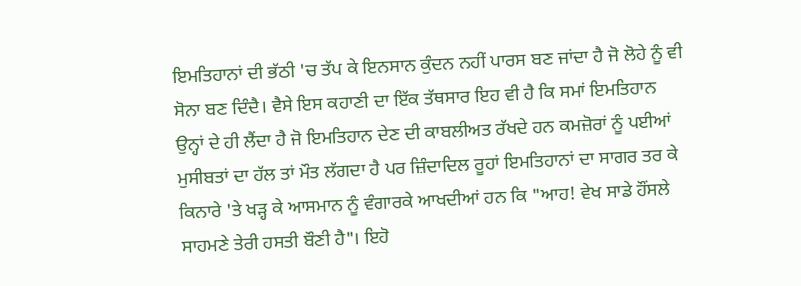ਇਮਤਿਹਾਨਾਂ ਦੀ ਭੱਠੀ 'ਚ ਤੱਪ ਕੇ ਇਨਸਾਨ ਕੁੰਦਨ ਨਹੀਂ ਪਾਰਸ ਬਣ ਜਾਂਦਾ ਹੈ ਜੋ ਲੋਹੇ ਨੂੰ ਵੀ ਸੋਨਾ ਬਣ ਦਿੰਦੈ। ਵੈਸੇ ਇਸ ਕਹਾਣੀ ਦਾ ਇੱਕ ਤੱਥਸਾਰ ਇਹ ਵੀ ਹੈ ਕਿ ਸਮਾਂ ਇਮਤਿਹਾਨ ਉਨ੍ਹਾਂ ਦੇ ਹੀ ਲੈਂਦਾ ਹੈ ਜੋ ਇਮਤਿਹਾਨ ਦੇਣ ਦੀ ਕਾਬਲੀਅਤ ਰੱਖਦੇ ਹਨ ਕਮਜ਼ੋਰਾਂ ਨੂੰ ਪਈਆਂ ਮੁਸੀਬਤਾਂ ਦਾ ਹੱਲ ਤਾਂ ਮੌਤ ਲੱਗਦਾ ਹੈ ਪਰ ਜ਼ਿੰਦਾਦਿਲ ਰੂਹਾਂ ਇਮਤਿਹਾਨਾਂ ਦਾ ਸਾਗਰ ਤਰ ਕੇ ਕਿਨਾਰੇ 'ਤੇ ਖੜ੍ਹ ਕੇ ਆਸਮਾਨ ਨੂੰ ਵੰਗਾਰਕੇ ਆਖਦੀਆਂ ਹਨ ਕਿ "ਆਹ! ਵੇਖ ਸਾਡੇ ਹੌਂਸਲੇ ਸਾਹਮਣੇ ਤੇਰੀ ਹਸਤੀ ਬੌਣੀ ਹੈ"। ਇਹੋ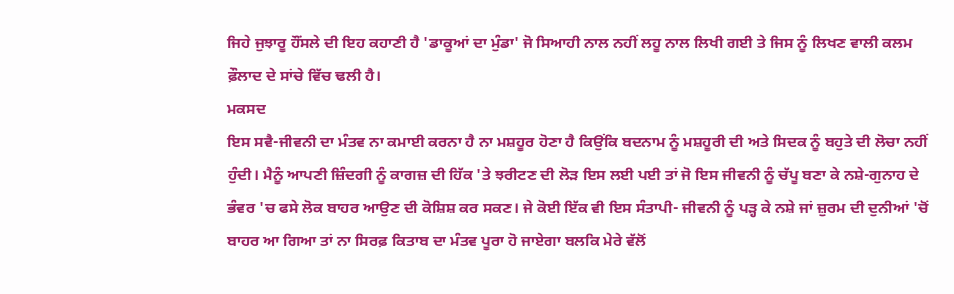ਜਿਹੇ ਜੁਝਾਰੂ ਹੌਂਸਲੇ ਦੀ ਇਹ ਕਹਾਣੀ ਹੈ 'ਡਾਕੂਆਂ ਦਾ ਮੁੰਡਾ' ਜੋ ਸਿਆਹੀ ਨਾਲ ਨਹੀਂ ਲਹੂ ਨਾਲ ਲਿਖੀ ਗਈ ਤੇ ਜਿਸ ਨੂੰ ਲਿਖਣ ਵਾਲੀ ਕਲਮ ਫ਼ੌਲਾਦ ਦੇ ਸਾਂਚੇ ਵਿੱਚ ਢਲੀ ਹੈ।
ਮਕਸਦ
ਇਸ ਸਵੈ-ਜੀਵਨੀ ਦਾ ਮੰਤਵ ਨਾ ਕਮਾਈ ਕਰਨਾ ਹੈ ਨਾ ਮਸ਼ਹੂਰ ਹੋਣਾ ਹੈ ਕਿਉਂਕਿ ਬਦਨਾਮ ਨੂੰ ਮਸ਼ਹੂਰੀ ਦੀ ਅਤੇ ਸਿਦਕ ਨੂੰ ਬਹੁਤੇ ਦੀ ਲੋਚਾ ਨਹੀਂ ਹੁੰਦੀ। ਮੈਨੂੰ ਆਪਣੀ ਜ਼ਿੰਦਗੀ ਨੂੰ ਕਾਗਜ਼ ਦੀ ਹਿੱਕ 'ਤੇ ਝਰੀਟਣ ਦੀ ਲੋੜ ਇਸ ਲਈ ਪਈ ਤਾਂ ਜੋ ਇਸ ਜੀਵਨੀ ਨੂੰ ਚੱਪੂ ਬਣਾ ਕੇ ਨਸ਼ੇ-ਗੁਨਾਹ ਦੇ ਭੰਵਰ 'ਚ ਫਸੇ ਲੋਕ ਬਾਹਰ ਆਉਣ ਦੀ ਕੋਸ਼ਿਸ਼ ਕਰ ਸਕਣ। ਜੇ ਕੋਈ ਇੱਕ ਵੀ ਇਸ ਸੰਤਾਪੀ- ਜੀਵਨੀ ਨੂੰ ਪੜ੍ਹ ਕੇ ਨਸ਼ੇ ਜਾਂ ਜ਼ੁਰਮ ਦੀ ਦੁਨੀਆਂ 'ਚੋਂ ਬਾਹਰ ਆ ਗਿਆ ਤਾਂ ਨਾ ਸਿਰਫ਼ ਕਿਤਾਬ ਦਾ ਮੰਤਵ ਪੂਰਾ ਹੋ ਜਾਏਗਾ ਬਲਕਿ ਮੇਰੇ ਵੱਲੋਂ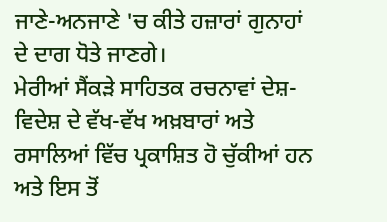ਜਾਣੇ-ਅਨਜਾਣੇ 'ਚ ਕੀਤੇ ਹਜ਼ਾਰਾਂ ਗੁਨਾਹਾਂ ਦੇ ਦਾਗ ਧੋਤੇ ਜਾਣਗੇ।
ਮੇਰੀਆਂ ਸੈਂਕੜੇ ਸਾਹਿਤਕ ਰਚਨਾਵਾਂ ਦੇਸ਼-ਵਿਦੇਸ਼ ਦੇ ਵੱਖ-ਵੱਖ ਅਖ਼ਬਾਰਾਂ ਅਤੇ ਰਸਾਲਿਆਂ ਵਿੱਚ ਪ੍ਰਕਾਸ਼ਿਤ ਹੋ ਚੁੱਕੀਆਂ ਹਨ ਅਤੇ ਇਸ ਤੋਂ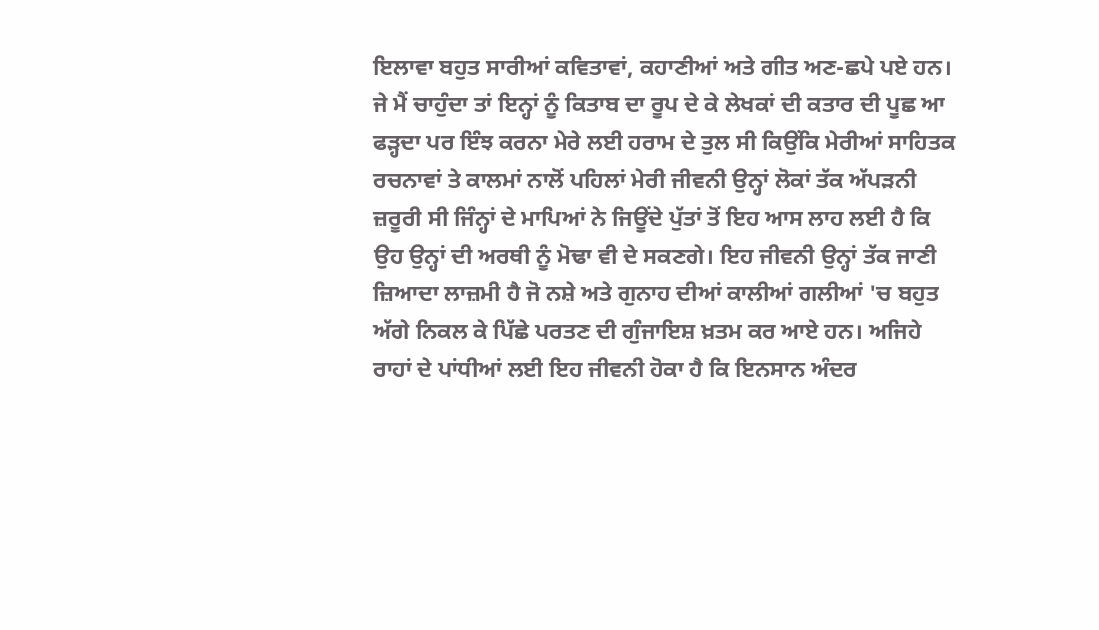ਇਲਾਵਾ ਬਹੁਤ ਸਾਰੀਆਂ ਕਵਿਤਾਵਾਂ, ਕਹਾਣੀਆਂ ਅਤੇ ਗੀਤ ਅਣ-ਛਪੇ ਪਏ ਹਨ। ਜੇ ਮੈਂ ਚਾਹੁੰਦਾ ਤਾਂ ਇਨ੍ਹਾਂ ਨੂੰ ਕਿਤਾਬ ਦਾ ਰੂਪ ਦੇ ਕੇ ਲੇਖਕਾਂ ਦੀ ਕਤਾਰ ਦੀ ਪੂਛ ਆ ਫੜ੍ਹਦਾ ਪਰ ਇੰਝ ਕਰਨਾ ਮੇਰੇ ਲਈ ਹਰਾਮ ਦੇ ਤੁਲ ਸੀ ਕਿਉਂਕਿ ਮੇਰੀਆਂ ਸਾਹਿਤਕ ਰਚਨਾਵਾਂ ਤੇ ਕਾਲਮਾਂ ਨਾਲੋਂ ਪਹਿਲਾਂ ਮੇਰੀ ਜੀਵਨੀ ਉਨ੍ਹਾਂ ਲੋਕਾਂ ਤੱਕ ਅੱਪੜਨੀ ਜ਼ਰੂਰੀ ਸੀ ਜਿੰਨ੍ਹਾਂ ਦੇ ਮਾਪਿਆਂ ਨੇ ਜਿਊਂਦੇ ਪੁੱਤਾਂ ਤੋਂ ਇਹ ਆਸ ਲਾਹ ਲਈ ਹੈ ਕਿ ਉਹ ਉਨ੍ਹਾਂ ਦੀ ਅਰਥੀ ਨੂੰ ਮੋਢਾ ਵੀ ਦੇ ਸਕਣਗੇ। ਇਹ ਜੀਵਨੀ ਉਨ੍ਹਾਂ ਤੱਕ ਜਾਣੀ ਜ਼ਿਆਦਾ ਲਾਜ਼ਮੀ ਹੈ ਜੋ ਨਸ਼ੇ ਅਤੇ ਗੁਨਾਹ ਦੀਆਂ ਕਾਲੀਆਂ ਗਲੀਆਂ 'ਚ ਬਹੁਤ ਅੱਗੇ ਨਿਕਲ ਕੇ ਪਿੱਛੇ ਪਰਤਣ ਦੀ ਗੁੰਜਾਇਸ਼ ਖ਼ਤਮ ਕਰ ਆਏ ਹਨ। ਅਜਿਹੇ ਰਾਹਾਂ ਦੇ ਪਾਂਧੀਆਂ ਲਈ ਇਹ ਜੀਵਨੀ ਹੋਕਾ ਹੈ ਕਿ ਇਨਸਾਨ ਅੰਦਰ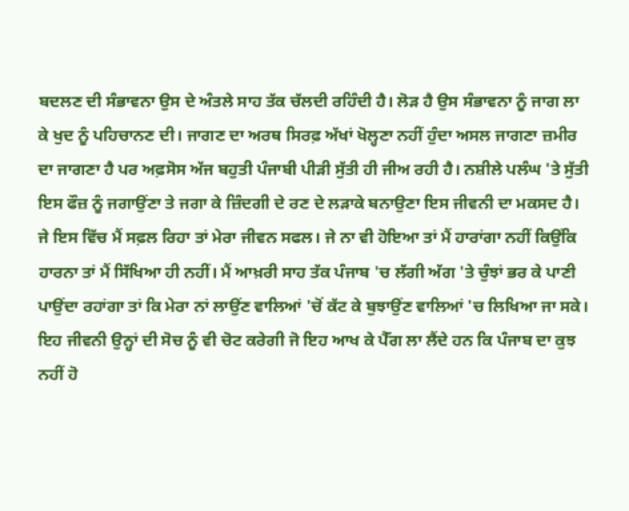ਬਦਲਣ ਦੀ ਸੰਭਾਵਨਾ ਉਸ ਦੇ ਅੰਤਲੇ ਸਾਹ ਤੱਕ ਚੱਲਦੀ ਰਹਿੰਦੀ ਹੈ। ਲੋੜ ਹੈ ਉਸ ਸੰਭਾਵਨਾ ਨੂੰ ਜਾਗ ਲਾ ਕੇ ਖੁਦ ਨੂੰ ਪਹਿਚਾਨਣ ਦੀ। ਜਾਗਣ ਦਾ ਅਰਥ ਸਿਰਫ਼ ਅੱਖਾਂ ਖੋਲ੍ਹਣਾ ਨਹੀਂ ਹੁੰਦਾ ਅਸਲ ਜਾਗਣਾ ਜ਼ਮੀਰ ਦਾ ਜਾਗਣਾ ਹੈ ਪਰ ਅਫ਼ਸੋਸ ਅੱਜ ਬਹੁਤੀ ਪੰਜਾਬੀ ਪੀੜੀ ਸੁੱਤੀ ਹੀ ਜੀਅ ਰਹੀ ਹੈ। ਨਸ਼ੀਲੇ ਪਲੰਘ 'ਤੇ ਸੁੱਤੀ ਇਸ ਫੌਜ਼ ਨੂੰ ਜਗਾਉਂਣਾ ਤੇ ਜਗਾ ਕੇ ਜ਼ਿੰਦਗੀ ਦੇ ਰਣ ਦੇ ਲੜਾਕੇ ਬਨਾਉਣਾ ਇਸ ਜੀਵਨੀ ਦਾ ਮਕਸਦ ਹੈ। ਜੇ ਇਸ ਵਿੱਚ ਮੈਂ ਸਫ਼ਲ ਰਿਹਾ ਤਾਂ ਮੇਰਾ ਜੀਵਨ ਸਫਲ। ਜੇ ਨਾ ਵੀ ਹੋਇਆ ਤਾਂ ਮੈਂ ਹਾਰਾਂਗਾ ਨਹੀਂ ਕਿਉਂਕਿ ਹਾਰਨਾ ਤਾਂ ਮੈਂ ਸਿੱਖਿਆ ਹੀ ਨਹੀਂ। ਮੈਂ ਆਖ਼ਰੀ ਸਾਹ ਤੱਕ ਪੰਜਾਬ 'ਚ ਲੱਗੀ ਅੱਗ 'ਤੇ ਚੁੰਝਾਂ ਭਰ ਕੇ ਪਾਣੀ ਪਾਉਂਦਾ ਰਹਾਂਗਾ ਤਾਂ ਕਿ ਮੇਰਾ ਨਾਂ ਲਾਉਂਣ ਵਾਲਿਆਂ 'ਚੋਂ ਕੱਟ ਕੇ ਬੁਝਾਉਂਣ ਵਾਲਿਆਂ 'ਚ ਲਿਖਿਆ ਜਾ ਸਕੇ। ਇਹ ਜੀਵਨੀ ਉਨ੍ਹਾਂ ਦੀ ਸੋਚ ਨੂੰ ਵੀ ਚੋਟ ਕਰੇਗੀ ਜੋ ਇਹ ਆਖ ਕੇ ਪੈੱਗ ਲਾ ਲੈਂਦੇ ਹਨ ਕਿ ਪੰਜਾਬ ਦਾ ਕੁਝ ਨਹੀਂ ਹੋ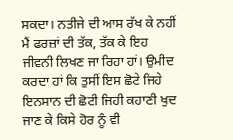ਸਕਦਾ। ਨਤੀਜੇ ਦੀ ਆਸ ਰੱਖ ਕੇ ਨਹੀਂ ਮੈਂ ਫਰਜ਼ਾਂ ਦੀ ਤੱਕ, ਤੱਕ ਕੇ ਇਹ ਜੀਵਨੀ ਲਿਖਣ ਜਾ ਰਿਹਾ ਹਾਂ। ਉਮੀਦ ਕਰਦਾ ਹਾਂ ਕਿ ਤੁਸੀਂ ਇਸ ਛੋਟੇ ਜਿਹੇ ਇਨਸਾਨ ਦੀ ਛੋਟੀ ਜਿਹੀ ਕਹਾਣੀ ਖੁਦ ਜਾਣ ਕੇ ਕਿਸੇ ਹੋਰ ਨੂੰ ਵੀ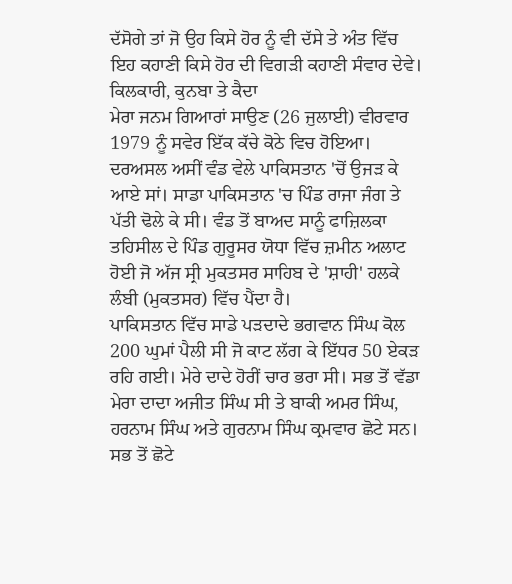ਦੱਸੋਗੇ ਤਾਂ ਜੋ ਉਹ ਕਿਸੇ ਹੋਰ ਨੂੰ ਵੀ ਦੱਸੇ ਤੇ ਅੰਤ ਵਿੱਚ ਇਹ ਕਹਾਣੀ ਕਿਸੇ ਹੋਰ ਦੀ ਵਿਗੜੀ ਕਹਾਣੀ ਸੰਵਾਰ ਦੇਵੇ।
ਕਿਲਕਾਰੀ, ਕੁਨਬਾ ਤੇ ਕੈਦਾ
ਮੇਰਾ ਜਨਮ ਗਿਆਰਾਂ ਸਾਉਣ (26 ਜੁਲਾਈ) ਵੀਰਵਾਰ 1979 ਨੂੰ ਸਵੇਰ ਇੱਕ ਕੱਚੇ ਕੋਠੇ ਵਿਚ ਹੋਇਆ। ਦਰਅਸਲ ਅਸੀਂ ਵੰਡ ਵੇਲੇ ਪਾਕਿਸਤਾਨ 'ਚੋਂ ਉਜੜ ਕੇ ਆਏ ਸਾਂ। ਸਾਡਾ ਪਾਕਿਸਤਾਨ 'ਚ ਪਿੰਡ ਰਾਜਾ ਜੰਗ ਤੇ ਪੱਤੀ ਢੋਲੇ ਕੇ ਸੀ। ਵੰਡ ਤੋਂ ਬਾਅਦ ਸਾਨੂੰ ਫਾਜ਼ਿਲਕਾ ਤਹਿਸੀਲ ਦੇ ਪਿੰਡ ਗੁਰੂਸਰ ਯੋਧਾ ਵਿੱਚ ਜ਼ਮੀਨ ਅਲਾਟ ਹੋਈ ਜੋ ਅੱਜ ਸ੍ਰੀ ਮੁਕਤਸਰ ਸਾਹਿਬ ਦੇ 'ਸ਼ਾਹੀ' ਹਲਕੇ ਲੰਬੀ (ਮੁਕਤਸਰ) ਵਿੱਚ ਪੈਂਦਾ ਹੈ।
ਪਾਕਿਸਤਾਨ ਵਿੱਚ ਸਾਡੇ ਪੜਦਾਦੇ ਭਗਵਾਨ ਸਿੰਘ ਕੋਲ 200 ਘੁਮਾਂ ਪੈਲੀ ਸੀ ਜੋ ਕਾਟ ਲੱਗ ਕੇ ਇੱਧਰ 50 ਏਕੜ ਰਹਿ ਗਈ। ਮੇਰੇ ਦਾਦੇ ਹੋਰੀਂ ਚਾਰ ਭਰਾ ਸੀ। ਸਭ ਤੋਂ ਵੱਡਾ ਮੇਰਾ ਦਾਦਾ ਅਜੀਤ ਸਿੰਘ ਸੀ ਤੇ ਬਾਕੀ ਅਮਰ ਸਿੰਘ, ਹਰਨਾਮ ਸਿੰਘ ਅਤੇ ਗੁਰਨਾਮ ਸਿੰਘ ਕ੍ਰਮਵਾਰ ਛੋਟੇ ਸਨ। ਸਭ ਤੋਂ ਛੋਟੇ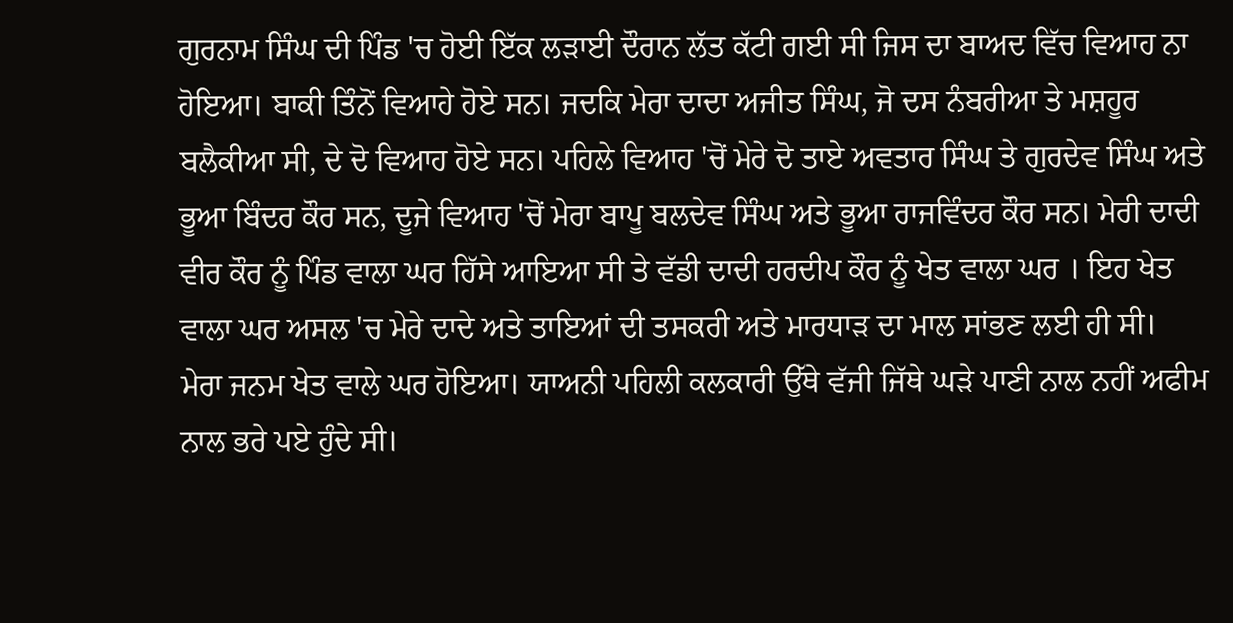ਗੁਰਨਾਮ ਸਿੰਘ ਦੀ ਪਿੰਡ 'ਚ ਹੋਈ ਇੱਕ ਲੜਾਈ ਦੌਰਾਨ ਲੱਤ ਕੱਟੀ ਗਈ ਸੀ ਜਿਸ ਦਾ ਬਾਅਦ ਵਿੱਚ ਵਿਆਹ ਨਾ ਹੋਇਆ। ਬਾਕੀ ਤਿੰਨੋਂ ਵਿਆਹੇ ਹੋਏ ਸਨ। ਜਦਕਿ ਮੇਰਾ ਦਾਦਾ ਅਜੀਤ ਸਿੰਘ, ਜੋ ਦਸ ਨੰਬਰੀਆ ਤੇ ਮਸ਼ਹੂਰ ਬਲੈਕੀਆ ਸੀ, ਦੇ ਦੋ ਵਿਆਹ ਹੋਏ ਸਨ। ਪਹਿਲੇ ਵਿਆਹ 'ਚੋਂ ਮੇਰੇ ਦੋ ਤਾਏ ਅਵਤਾਰ ਸਿੰਘ ਤੇ ਗੁਰਦੇਵ ਸਿੰਘ ਅਤੇ ਭੂਆ ਬਿੰਦਰ ਕੌਰ ਸਨ, ਦੂਜੇ ਵਿਆਹ 'ਚੋਂ ਮੇਰਾ ਬਾਪੂ ਬਲਦੇਵ ਸਿੰਘ ਅਤੇ ਭੂਆ ਰਾਜਵਿੰਦਰ ਕੌਰ ਸਨ। ਮੇਰੀ ਦਾਦੀ ਵੀਰ ਕੌਰ ਨੂੰ ਪਿੰਡ ਵਾਲਾ ਘਰ ਹਿੱਸੇ ਆਇਆ ਸੀ ਤੇ ਵੱਡੀ ਦਾਦੀ ਹਰਦੀਪ ਕੌਰ ਨੂੰ ਖੇਤ ਵਾਲਾ ਘਰ । ਇਹ ਖੇਤ ਵਾਲਾ ਘਰ ਅਸਲ 'ਚ ਮੇਰੇ ਦਾਦੇ ਅਤੇ ਤਾਇਆਂ ਦੀ ਤਸਕਰੀ ਅਤੇ ਮਾਰਧਾੜ ਦਾ ਮਾਲ ਸਾਂਭਣ ਲਈ ਹੀ ਸੀ।
ਮੇਰਾ ਜਨਮ ਖੇਤ ਵਾਲੇ ਘਰ ਹੋਇਆ। ਯਾਅਨੀ ਪਹਿਲੀ ਕਲਕਾਰੀ ਉੱਥੇ ਵੱਜੀ ਜਿੱਥੇ ਘੜੇ ਪਾਣੀ ਨਾਲ ਨਹੀਂ ਅਫੀਮ ਨਾਲ ਭਰੇ ਪਏ ਹੁੰਦੇ ਸੀ।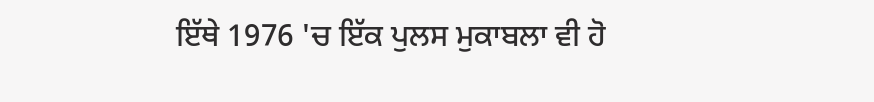ਇੱਥੇ 1976 'ਚ ਇੱਕ ਪੁਲਸ ਮੁਕਾਬਲਾ ਵੀ ਹੋ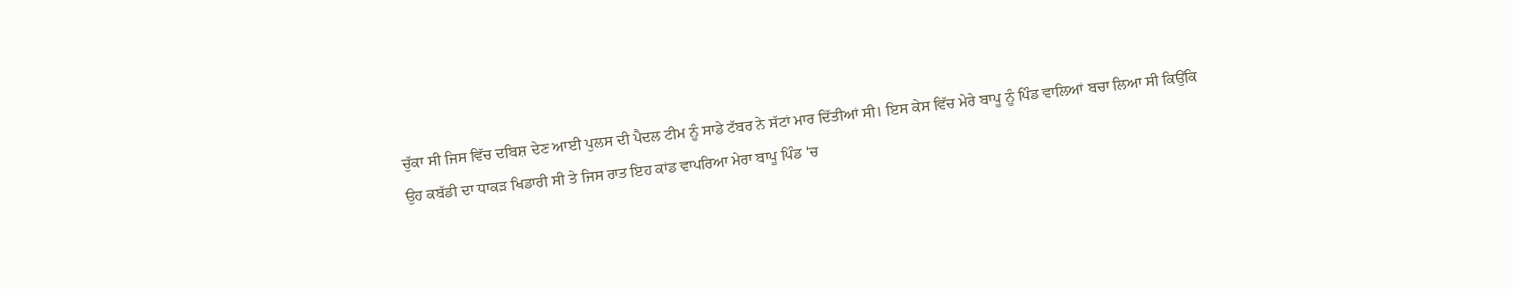ਚੁੱਕਾ ਸੀ ਜਿਸ ਵਿੱਚ ਦਬਿਸ਼ ਦੇਣ ਆਈ ਪੁਲਸ ਦੀ ਪੈਦਲ ਟੀਮ ਨੂੰ ਸਾਡੇ ਟੱਬਰ ਨੇ ਸੱਟਾਂ ਮਾਰ ਦਿੱਤੀਆਂ ਸੀ। ਇਸ ਕੇਸ ਵਿੱਚ ਮੇਰੇ ਬਾਪੂ ਨੂੰ ਪਿੰਡ ਵਾਲਿਆਂ ਬਚਾ ਲਿਆ ਸੀ ਕਿਉਂਕਿ ਉਹ ਕਬੱਡੀ ਦਾ ਧਾਕੜ ਖਿਡਾਰੀ ਸੀ ਤੇ ਜਿਸ ਰਾਤ ਇਹ ਕਾਂਡ ਵਾਪਰਿਆ ਮੇਰਾ ਬਾਪੂ ਪਿੰਡ 'ਚ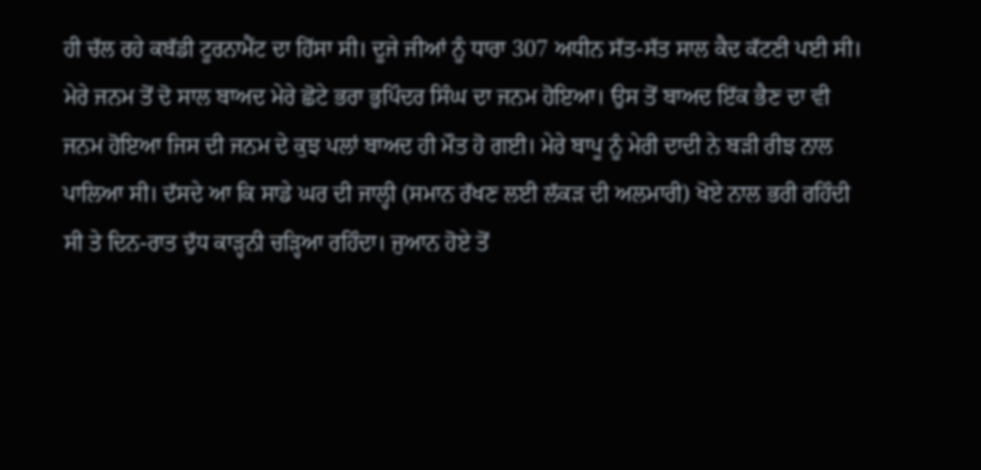ਹੀ ਚੱਲ ਰਹੇ ਕਬੱਡੀ ਟੂਰਨਾਮੈਂਟ ਦਾ ਹਿੱਸਾ ਸੀ। ਦੂਜੇ ਜੀਆਂ ਨੂੰ ਧਾਰਾ 307 ਅਧੀਨ ਸੱਤ-ਸੱਤ ਸਾਲ ਕੈਦ ਕੱਟਣੀ ਪਈ ਸੀ।
ਮੇਰੇ ਜਨਮ ਤੋਂ ਦੋ ਸਾਲ ਬਾਅਦ ਮੇਰੇ ਛੋਟੇ ਭਰਾ ਭੁਪਿੰਦਰ ਸਿੰਘ ਦਾ ਜਨਮ ਹੋਇਆ। ਉਸ ਤੋਂ ਬਾਅਦ ਇੱਕ ਭੈਣ ਦਾ ਵੀ ਜਨਮ ਹੋਇਆ ਜਿਸ ਦੀ ਜਨਮ ਦੇ ਕੁਝ ਪਲਾਂ ਬਾਅਦ ਹੀ ਮੌਤ ਹੋ ਗਈ। ਮੇਰੇ ਬਾਪੂ ਨੂੰ ਮੇਰੀ ਦਾਦੀ ਨੇ ਬੜੀ ਰੀਝ ਨਾਲ ਪਾਲਿਆ ਸੀ। ਦੱਸਦੇ ਆ ਕਿ ਸਾਡੇ ਘਰ ਦੀ ਜਾਲ੍ਹੀ (ਸਮਾਨ ਰੱਖਣ ਲਈ ਲੱਕੜ ਦੀ ਅਲਮਾਰੀ) ਖੋਏ ਨਾਲ ਭਰੀ ਰਹਿੰਦੀ ਸੀ ਤੇ ਦਿਨ-ਰਾਤ ਦੁੱਧ ਕਾੜ੍ਹਨੀ ਚੜ੍ਹਿਆ ਰਹਿੰਦਾ। ਜੁਆਨ ਹੋਏ ਤੋਂ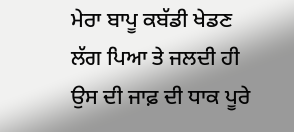ਮੇਰਾ ਬਾਪੂ ਕਬੱਡੀ ਖੇਡਣ ਲੱਗ ਪਿਆ ਤੇ ਜਲਦੀ ਹੀ ਉਸ ਦੀ ਜਾਫ਼ ਦੀ ਧਾਕ ਪੂਰੇ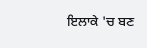ਇਲਾਕੇ 'ਚ ਬਣ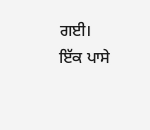ਗਈ। ਇੱਕ ਪਾਸੇ